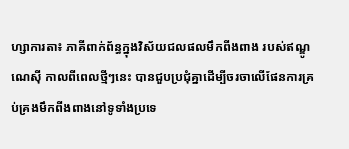ហ្សាការតា៖ ភាគីពាក់ព័ន្ធក្នុងវិស័យជលផលមឹកពីងពាង របស់ឥណ្ឌូណេស៊ី កាលពីពេលថ្មីៗនេះ បានជួបប្រជុំគ្នាដើម្បីចរចាលើផែនការគ្រប់គ្រងមឹកពីងពាងនៅទូទាំងប្រទេ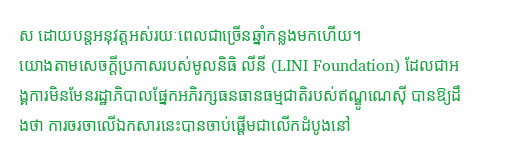ស ដោយបន្តអនុវត្តអស់រយៈពេលជាច្រើនឆ្នាំកន្លងមកហើយ។
យោងតាមសេចក្តីប្រកាសរបស់មូលនិធិ លីនី (LINI Foundation) ដែលជាអង្គការមិនមែនរដ្ឋាភិបាលផ្នែកអភិរក្សធនធានធម្មជាតិរបស់ឥណ្ឌូណេស៊ី បានឱ្យដឹងថា ការចរចាលើឯកសារនេះបានចាប់ផ្តើមជាលើកដំបូងនៅ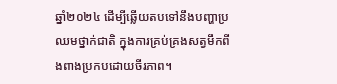ឆ្នាំ២០២៤ ដើម្បីឆ្លើយតបទៅនឹងបញ្ហាប្រឈមថ្នាក់ជាតិ ក្នុងការគ្រប់គ្រងសត្វមឹកពីងពាងប្រកបដោយចីរភាព។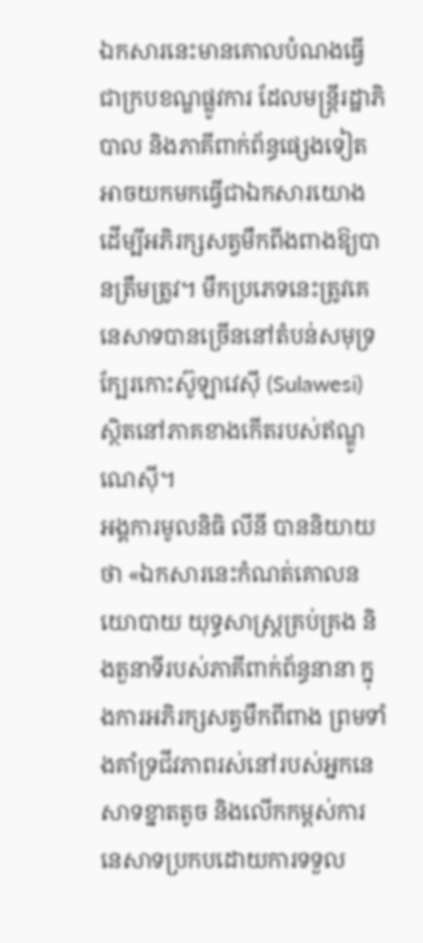ឯកសារនេះមានគោលបំណងធ្វើជាក្របខណ្ឌផ្លូវការ ដែលមន្ត្រីរដ្ឋាភិបាល និងភាគីពាក់ព័ន្ធផ្សេងទៀត អាចយកមកធ្វើជាឯកសារយោង ដើម្បីអភិរក្សសត្វមឹកពីងពាងឱ្យបានត្រឹមត្រូវ។ មឹកប្រភេទនេះត្រូវគេនេសាទបានច្រើននៅតំបន់សមុទ្រ ក្បែរកោះស៊ូឡាវេស៊ី (Sulawesi) ស្ថិតនៅភាគខាងកើតរបស់ឥណ្ឌូណេស៊ី។
អង្គការមូលនិធិ លីនី បាននិយាយថា «ឯកសារនេះកំណត់គោលនយោបាយ យុទ្ធសាស្ត្រគ្រប់គ្រង និងតួនាទីរបស់ភាគីពាក់ព័ន្ធនានា ក្នុងការអភិរក្សសត្វមឹកពីពាង ព្រមទាំងគាំទ្រជីវភាពរស់នៅរបស់អ្នកនេសាទខ្នាតតូច និងលើកកម្ពស់ការនេសាទប្រកបដោយការទទួល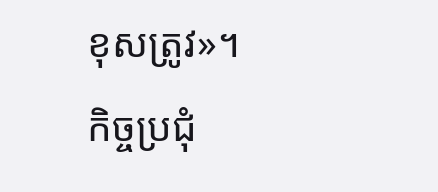ខុសត្រូវ»។
កិច្ចប្រជុំ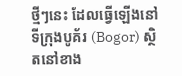ថ្មីៗនេះ ដែលធ្វើឡើងនៅទីក្រុងបូគ័រ (Bogor) ស្ថិតនៅខាង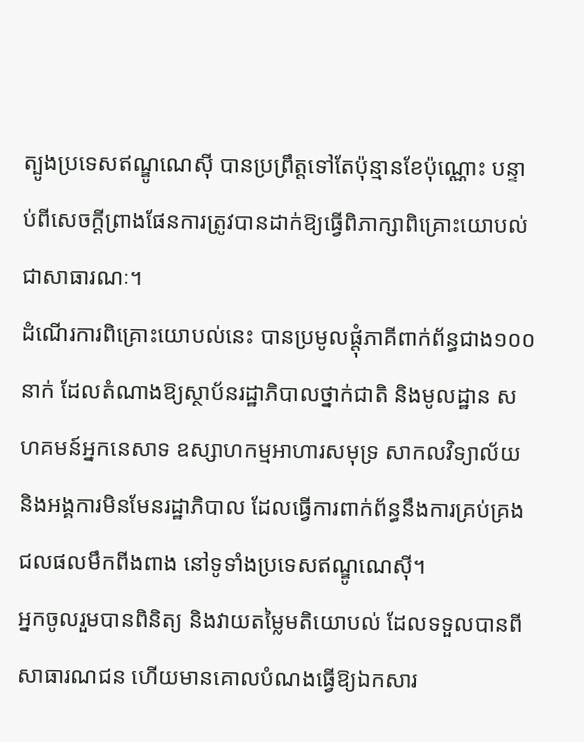ត្បូងប្រទេសឥណ្ឌូណេស៊ី បានប្រព្រឹត្តទៅតែប៉ុន្មានខែប៉ុណ្ណោះ បន្ទាប់ពីសេចក្តីព្រាងផែនការត្រូវបានដាក់ឱ្យធ្វើពិភាក្សាពិគ្រោះយោបល់ជាសាធារណៈ។
ដំណើរការពិគ្រោះយោបល់នេះ បានប្រមូលផ្តុំភាគីពាក់ព័ន្ធជាង១០០នាក់ ដែលតំណាងឱ្យស្ថាប័នរដ្ឋាភិបាលថ្នាក់ជាតិ និងមូលដ្ឋាន សហគមន៍អ្នកនេសាទ ឧស្សាហកម្មអាហារសមុទ្រ សាកលវិទ្យាល័យ និងអង្គការមិនមែនរដ្ឋាភិបាល ដែលធ្វើការពាក់ព័ន្ធនឹងការគ្រប់គ្រងជលផលមឹកពីងពាង នៅទូទាំងប្រទេសឥណ្ឌូណេស៊ី។
អ្នកចូលរួមបានពិនិត្យ និងវាយតម្លៃមតិយោបល់ ដែលទទួលបានពីសាធារណជន ហើយមានគោលបំណងធ្វើឱ្យឯកសារ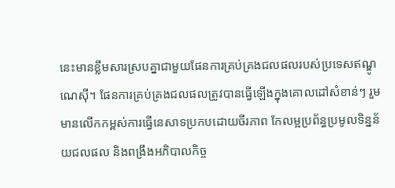នេះមានខ្លឹមសារស្របគ្នាជាមួយផែនការគ្រប់គ្រងជលផលរបស់ប្រទេសឥណ្ឌូណេស៊ី។ ផែនការគ្រប់គ្រងជលផលត្រូវបានធ្វើឡើងក្នុងគោលដៅសំខាន់ៗ រួមមានលើកកម្ពស់ការធ្វើនេសាទប្រកបដោយចីរភាព កែលម្អប្រព័ន្ធប្រមូលទិន្នន័យជលផល និងពង្រឹងអភិបាលកិច្ច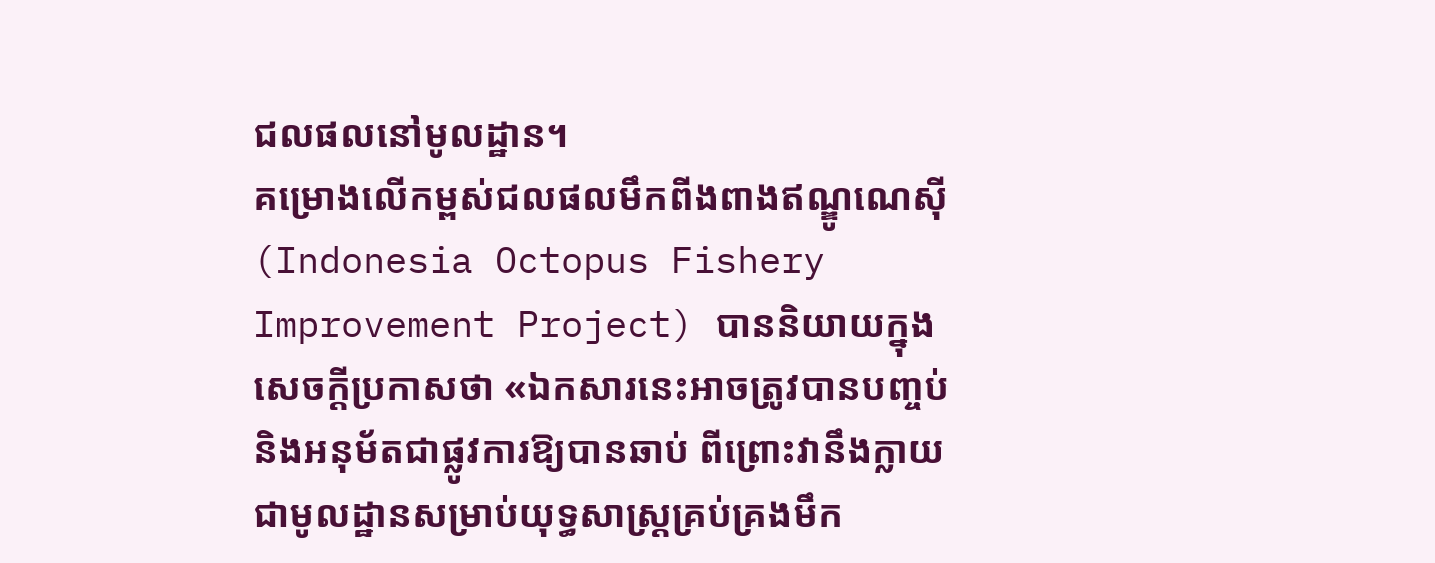ជលផលនៅមូលដ្ឋាន។
គម្រោងលើកម្ពស់ជលផលមឹកពីងពាងឥណ្ឌូណេស៊ី (Indonesia Octopus Fishery Improvement Project) បាននិយាយក្នុងសេចក្តីប្រកាសថា «ឯកសារនេះអាចត្រូវបានបញ្ចប់ និងអនុម័តជាផ្លូវការឱ្យបានឆាប់ ពីព្រោះវានឹងក្លាយជាមូលដ្ឋានសម្រាប់យុទ្ធសាស្ត្រគ្រប់គ្រងមឹក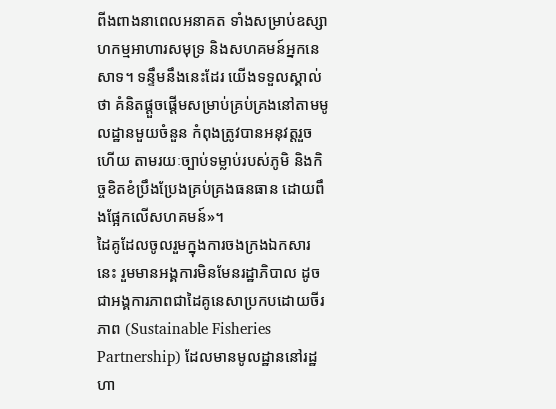ពីងពាងនាពេលអនាគត ទាំងសម្រាប់ឧស្សាហកម្មអាហារសមុទ្រ និងសហគមន៍អ្នកនេសាទ។ ទន្ទឹមនឹងនេះដែរ យើងទទួលស្គាល់ថា គំនិតផ្តួចផ្តើមសម្រាប់គ្រប់គ្រងនៅតាមមូលដ្ឋានមួយចំនួន កំពុងត្រូវបានអនុវត្តរួចហើយ តាមរយៈច្បាប់ទម្លាប់របស់ភូមិ និងកិច្ចខិតខំប្រឹងប្រែងគ្រប់គ្រងធនធាន ដោយពឹងផ្អែកលើសហគមន៍»។
ដៃគូដែលចូលរួមក្នុងការចងក្រងឯកសារនេះ រួមមានអង្គការមិនមែនរដ្ឋាភិបាល ដូចជាអង្គការភាពជាដៃគូនេសាប្រកបដោយចីរភាព (Sustainable Fisheries Partnership) ដែលមានមូលដ្ឋាននៅរដ្ឋហា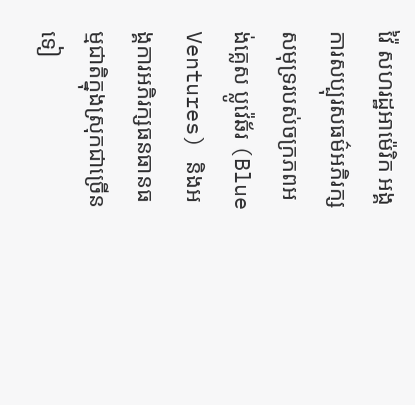វ៉ៃ សហរដ្ឋអាម៉េរិក អង្គការសប្បុរសធម៌អភិរក្សសមុទ្ររបស់ចក្រភពអង់គ្លេស ប្លូវ៉េឆ័រ (Blue Ventures) និងអង្គការអភិរក្សធនធានធម្មជាតិក្នុងស្រុកជាច្រើនទៀ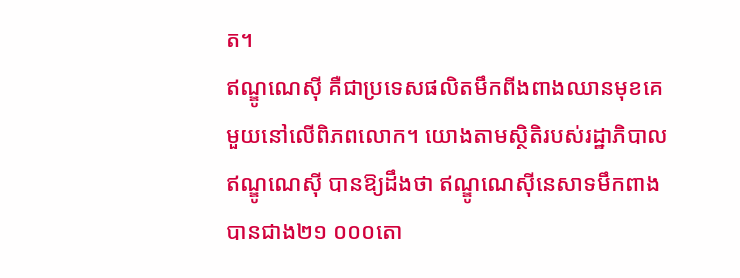ត។
ឥណ្ឌូណេស៊ី គឺជាប្រទេសផលិតមឹកពីងពាងឈានមុខគេមួយនៅលើពិភពលោក។ យោងតាមស្ថិតិរបស់រដ្ឋាភិបាលឥណ្ឌូណេស៊ី បានឱ្យដឹងថា ឥណ្ឌូណេស៊ីនេសាទមឹកពាងបានជាង២១ ០០០តោ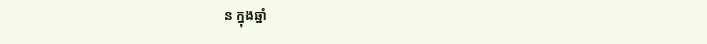ន ក្នុងឆ្នាំ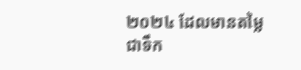២០២៤ ដែលមានតម្លៃជាទឹក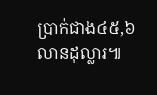ប្រាក់ជាង៤៥,៦លានដុល្លារ៕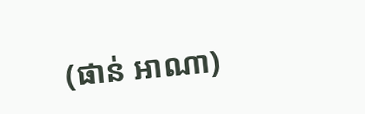(ផាន់ អាណា)